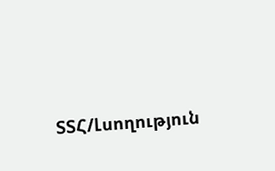ՏՏՀ/Լսողություն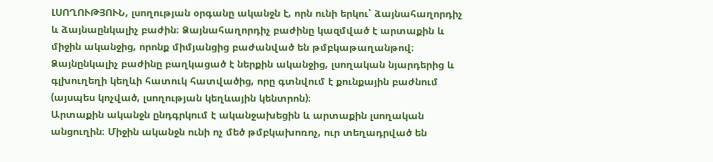ԼՍՈՂՈՒԹՅՈՒՆ, լսողության օրգանը ականջն է, որն ունի երկու՝ ձայնահաղորդիչ և ձայնաընկալիչ բաժին։ Ձայնահաղորդիչ բաժինը կազմված է արտաքին և միջին ականջից, որոնք միմյանցից բաժանված են թմբկաթաղանթով։ Ձայնընկալիչ բաժինը բաղկացած է ներքին ականջից, լսողական նյարդերից և գլխուղեղի կեղևի հատուկ հատվածից, որը գտնվում է քունքային բաժնում (այսպես կոչված, լսողության կեղևային կենտրոն)։
Արտաքին ականջն ընդգրկում է ականջախեցին և արտաքին լսողական անցուղին։ Միջին ականջն ունի ոչ մեծ թմբկախոռոչ, ուր տեղադրված են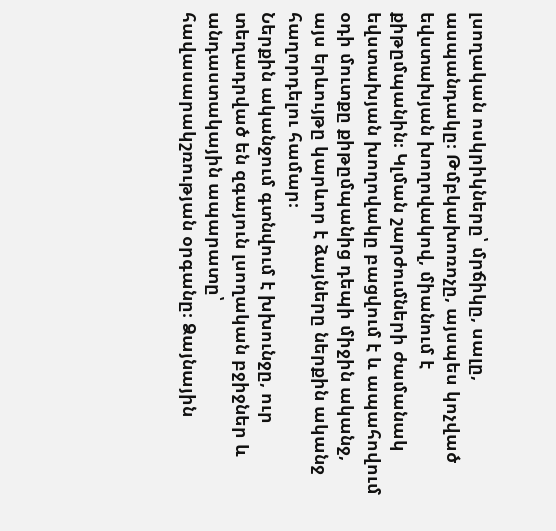լսողական ոսկրիկները՝ մրճիկը, սալը, ասպանդակը։ Թմբկախոռոչը, այսպես կոչված եվստախյան խողովակով, միանում է քիթըմպանին։ Կլման շարժումների ժամանակ եվստախյան խողովակը բացվում է և ապահովում օդի մուտքը քիթըմպանից դեպի միջին ականջ, այս երևույթը կարևոր է ձայները ներքին ականջ հաղորդելու համար։
Ներքին ականջում գտնվում է խխունջը, ուր տեղադրված են զգայուն լսողական բջիջներ և անդաստակային ապարատը՝ հավասարակշռության օրգանը։ Ձայնային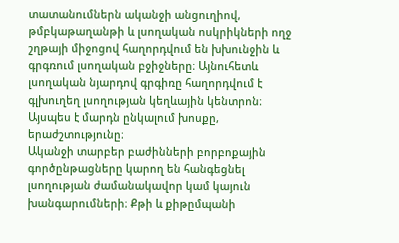տատանումներն ականջի անցուղիով, թմբկաթաղանթի և լսողական ոսկրիկների ողջ շղթայի միջոցով հաղորդվում են խխունջին և գրգռում լսողական բջիջները։ Այնուհետև լսողական նյարդով գրգիռը հաղորդվում է գլխուղեղ լսողության կեղևային կենտրոն։ Այսպես է մարդն ընկալում խոսքը, երաժշտությունը։
Ականջի տարբեր բաժինների բորբոքային գործընթացները կարող են հանգեցնել լսողության ժամանակավոր կամ կայուն խանգարումների։ Քթի և քիթըմպանի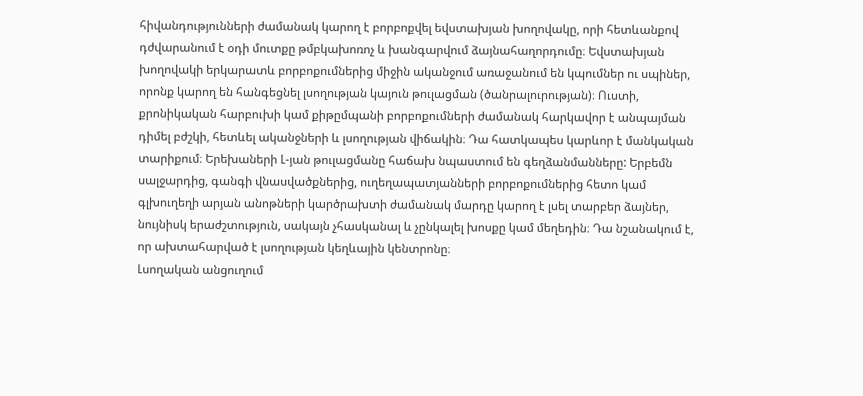հիվանդությունների ժամանակ կարող է բորբոքվել եվստախյան խողովակը, որի հետևանքով դժվարանում է օդի մուտքը թմբկախոռոչ և խանգարվում ձայնահաղորդումը։ Եվստախյան խողովակի երկարատև բորբոքումներից միջին ականջում առաջանում են կպումներ ու սպիներ, որոնք կարող են հանգեցնել լսողության կայուն թուլացման (ծանրալուրության)։ Ուստի, քրոնիկական հարբուխի կամ քիթըմպանի բորբոքումների ժամանակ հարկավոր է անպայման դիմել բժշկի, հետևել ականջների և լսողության վիճակին։ Դա հատկապես կարևոր է մանկական տարիքում։ Երեխաների Լ-յան թուլացմանը հաճախ նպաստում են գեղձանմանները: Երբեմն սալջարդից, գանգի վնասվածքներից, ուղեղապատյանների բորբոքումներից հետո կամ գլխուղեղի արյան անոթների կարծրախտի ժամանակ մարդը կարող է լսել տարբեր ձայներ, նույնիսկ երաժշտություն, սակայն չհասկանալ և չընկալել խոսքը կամ մեղեդին։ Դա նշանակում է, որ ախտահարված է լսողության կեղևային կենտրոնը։
Լսողական անցուղում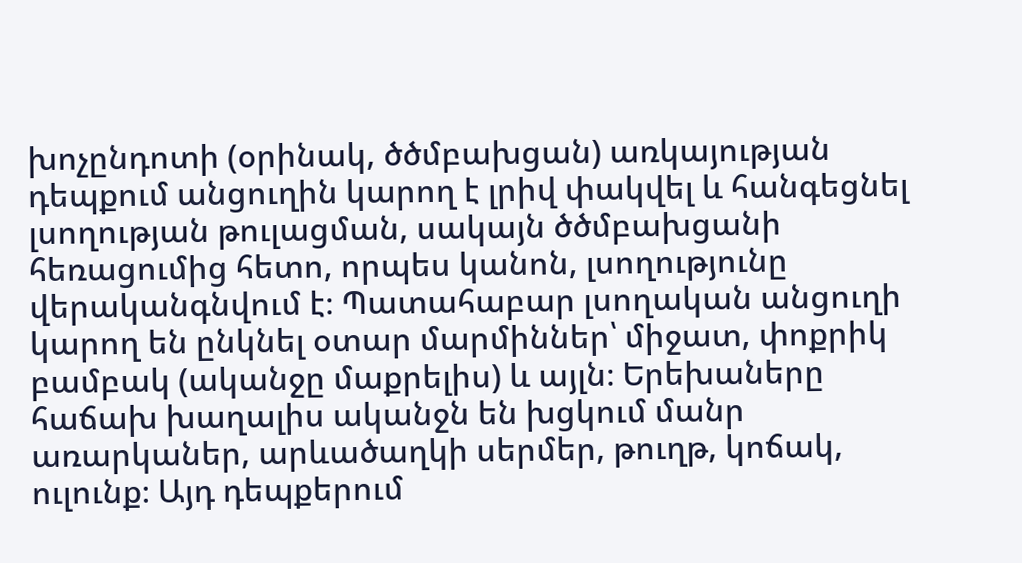խոչընդոտի (օրինակ, ծծմբախցան) առկայության դեպքում անցուղին կարող է լրիվ փակվել և հանգեցնել լսողության թուլացման, սակայն ծծմբախցանի հեռացումից հետո, որպես կանոն, լսողությունը վերականգնվում է։ Պատահաբար լսողական անցուղի կարող են ընկնել օտար մարմիններ՝ միջատ, փոքրիկ բամբակ (ականջը մաքրելիս) և այլն։ Երեխաները հաճախ խաղալիս ականջն են խցկում մանր առարկաներ, արևածաղկի սերմեր, թուղթ, կոճակ, ուլունք։ Այդ դեպքերում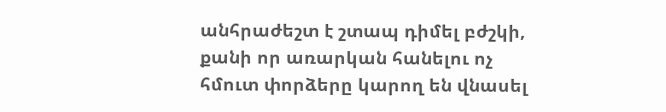անհրաժեշտ է շտապ դիմել բժշկի, քանի որ առարկան հանելու ոչ հմուտ փորձերը կարող են վնասել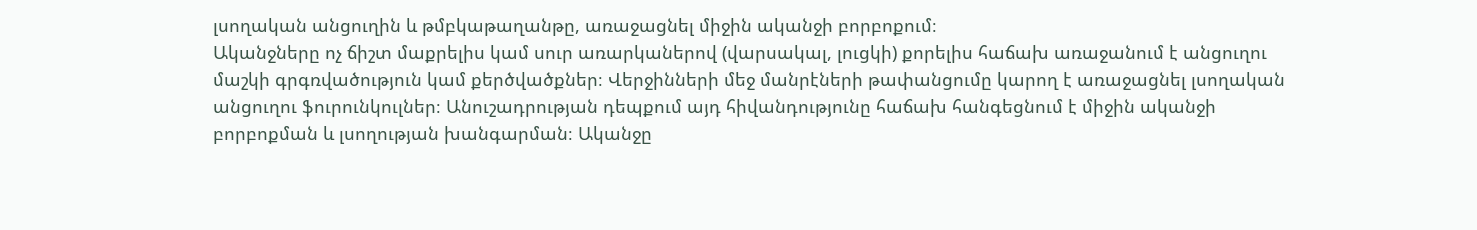լսողական անցուղին և թմբկաթաղանթը, առաջացնել միջին ականջի բորբոքում։
Ականջները ոչ ճիշտ մաքրելիս կամ սուր առարկաներով (վարսակալ, լուցկի) քորելիս հաճախ առաջանում է անցուղու մաշկի գրգռվածություն կամ քերծվածքներ։ Վերջինների մեջ մանրէների թափանցումը կարող է առաջացնել լսողական անցուղու ֆուրունկուլներ։ Անուշադրության դեպքում այդ հիվանդությունը հաճախ հանգեցնում է միջին ականջի բորբոքման և լսողության խանգարման։ Ականջը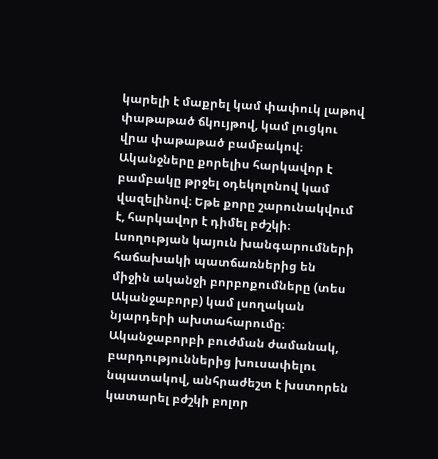կարելի է մաքրել կամ փափուկ լաթով փաթաթած ճկույթով, կամ լուցկու վրա փաթաթած բամբակով։
Ականջները քորելիս հարկավոր է բամբակը թրջել օդեկոլոնով կամ վազելինով։ Եթե քորը շարունակվում է, հարկավոր է դիմել բժշկի։
Լսողության կայուն խանգարումների հաճախակի պատճառներից են միջին ականջի բորբոքումները (տես Ականջաբորբ) կամ լսողական նյարդերի ախտահարումը։ Ականջաբորբի բուժման ժամանակ, բարդություններից խուսափելու նպատակով, անհրաժեշտ է խստորեն կատարել բժշկի բոլոր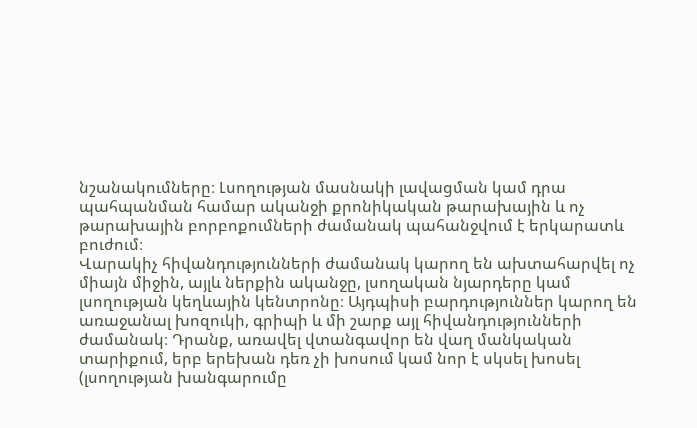նշանակումները։ Լսողության մասնակի լավացման կամ դրա պահպանման համար ականջի քրոնիկական թարախային և ոչ թարախային բորբոքումների ժամանակ պահանջվում է երկարատև բուժում։
Վարակիչ հիվանդությունների ժամանակ կարող են ախտահարվել ոչ միայն միջին, այլև ներքին ականջը, լսողական նյարդերը կամ լսողության կեղևային կենտրոնը։ Այդպիսի բարդություններ կարող են առաջանալ խոզուկի, գրիպի և մի շարք այլ հիվանդությունների ժամանակ։ Դրանք, առավել վտանգավոր են վաղ մանկական տարիքում, երբ երեխան դեռ չի խոսում կամ նոր է սկսել խոսել (լսողության խանգարումը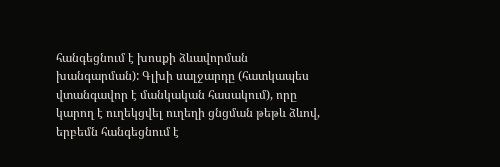հանգեցնում է խոսքի ձևավորման խանգարման): Գլխի սալջարդը (հատկապես վտանգավոր է մանկական հասակում), որը կարող է ուղեկցվել ուղեղի ցնցման թեթև ձևով, երբեմն հանգեցնում է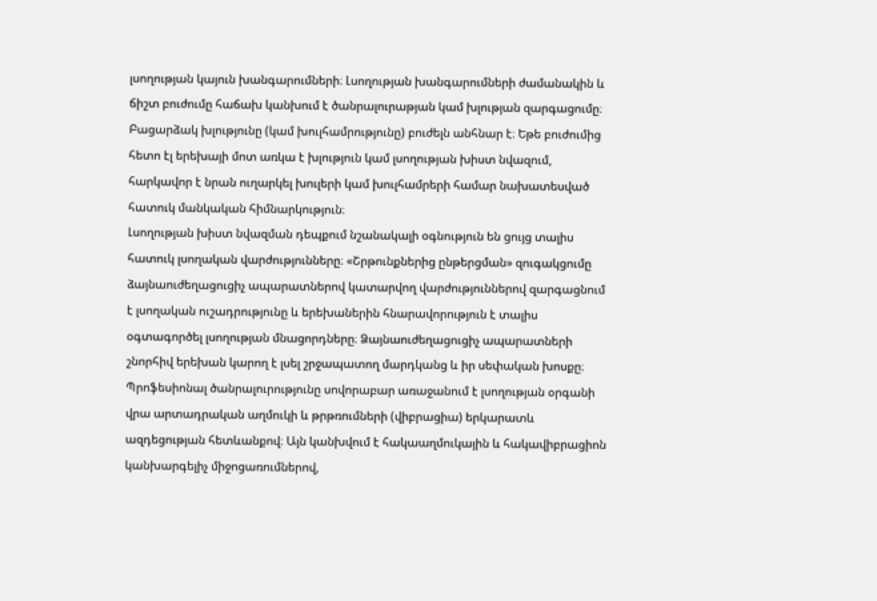լսողության կայուն խանգարումների։ Լսողության խանգարումների ժամանակին և ճիշտ բուժումը հաճախ կանխում է ծանրալուրաթյան կամ խլության զարգացումը։
Բացարձակ խլությունը (կամ խուլհամրությունը) բուժելն անհնար է։ Եթե բուժումից հետո էլ երեխայի մոտ առկա է խլություն կամ լսողության խիստ նվազում, հարկավոր է նրան ուղարկել խուլերի կամ խուլհամրերի համար նախատեսված հատուկ մանկական հիմնարկություն։
Լսողության խիստ նվազման դեպքում նշանակալի օգնություն են ցույց տալիս հատուկ լսողական վարժությունները։ «Շրթունքներից ընթերցման» զուգակցումը ձայնաուժեղացուցիչ ապարատներով կատարվող վարժություններով զարգացնում է լսողական ուշադրությունը և երեխաներին հնարավորություն է տալիս օգտագործել լսողության մնացորդները։ Ձայնաուժեղացուցիչ ապարատների շնորհիվ երեխան կարող է լսել շրջապատող մարդկանց և իր սեփական խոսքը։
Պրոֆեսիոնալ ծանրալուրությունը սովորաբար առաջանում է լսողության օրգանի վրա արտադրական աղմուկի և թրթռումների (վիբրացիա) երկարատև ազդեցության հետևանքով։ Այն կանխվում է հակաաղմուկային և հակավիբրացիոն կանխարգելիչ միջոցառումներով,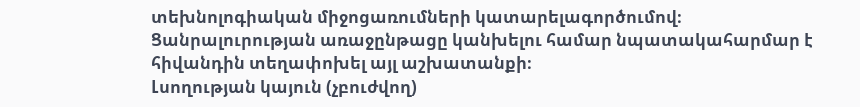տեխնոլոգիական միջոցառումների կատարելագործումով։ Ցանրալուրության առաջընթացը կանխելու համար նպատակահարմար է հիվանդին տեղափոխել այլ աշխատանքի։
Լսողության կայուն (չբուժվող)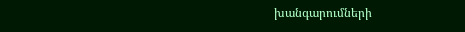խանգարումների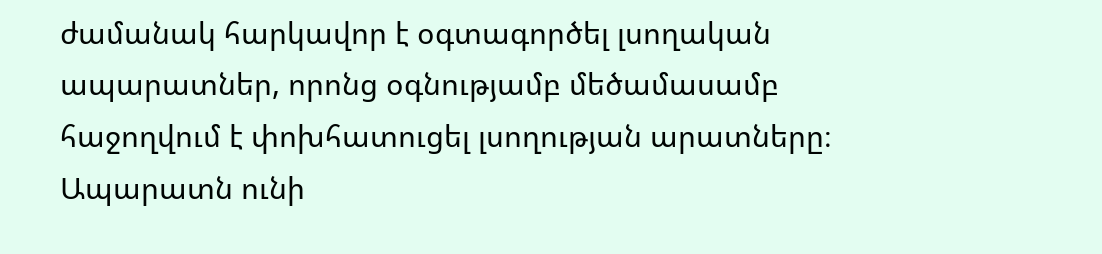ժամանակ հարկավոր է օգտագործել լսողական ապարատներ, որոնց օգնությամբ մեծամասամբ հաջողվում է փոխհատուցել լսողության արատները։ Ապարատն ունի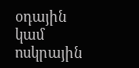օդային կամ ոսկրային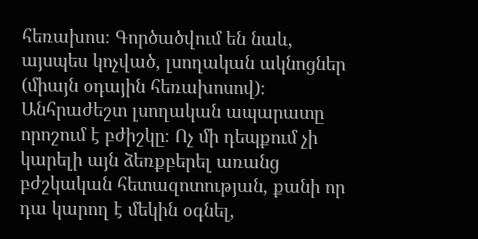հեռախոս։ Գործածվում են նաև, այսպես կոչված, լսողական ակնոցներ (միայն օդային հեռախոսով)։ Անհրաժեշտ լսողական ապարատը որոշում է բժիշկը։ Ոչ մի դեպքում չի կարելի այն ձեռքբերել առանց բժշկական հետազոտության, քանի որ դա կարող է մեկին օգնել,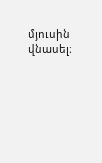մյուսին վնասել։